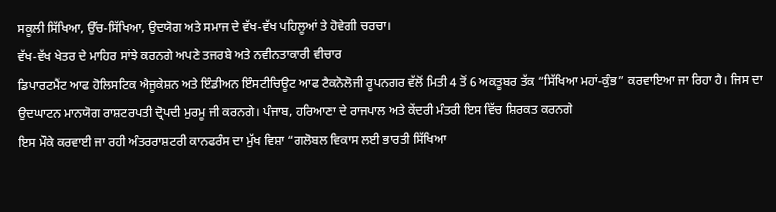ਸਕੂਲੀ ਸਿੱਖਿਆ, ਉੱਚ-ਸਿੱਖਿਆ, ਉਦਯੋਗ ਅਤੇ ਸਮਾਜ ਦੇ ਵੱਖ-ਵੱਖ ਪਹਿਲੂਆਂ ਤੇ ਹੋਵੇਗੀ ਚਰਚਾ।
ਵੱਖ-ਵੱਖ ਖੇਤਰ ਦੇ ਮਾਹਿਰ ਸਾਂਝੇ ਕਰਨਗੇ ਅਪਣੇ ਤਜਰਬੇ ਅਤੇ ਨਵੀਨਤਾਕਾਰੀ ਵੀਚਾਰ
ਡਿਪਾਰਟਮੈਂਟ ਆਫ ਹੋਲਿਸਟਿਕ ਐਜੂਕੇਸ਼ਨ ਅਤੇ ਇੰਡੀਅਨ ਇੰਸਟੀਚਿਊਟ ਆਫ ਟੈਕਨੋਲੋਜੀ ਰੂਪਨਗਰ ਵੱਲੋਂ ਮਿਤੀ 4 ਤੋਂ 6 ਅਕਤੂਬਰ ਤੱਕ “ਸਿੱਖਿਆ ਮਹਾਂ-ਕੁੰਭ” ਕਰਵਾਇਆ ਜਾ ਰਿਹਾ ਹੈ। ਜਿਸ ਦਾ ਉਦਘਾਟਨ ਮਾਨਯੋਗ ਰਾਸ਼ਟਰਪਤੀ ਦ੍ਰੋਪਦੀ ਮੁਰਮੂ ਜੀ ਕਰਨਗੇ। ਪੰਜਾਬ, ਹਰਿਆਣਾ ਦੇ ਰਾਜਪਾਲ ਅਤੇ ਕੇਂਦਰੀ ਮੰਤਰੀ ਇਸ ਵਿੱਚ ਸ਼ਿਰਕਤ ਕਰਨਗੇ
ਇਸ ਮੌਕੇ ਕਰਵਾਈ ਜਾ ਰਹੀ ਅੰਤਰਰਾਸ਼ਟਰੀ ਕਾਨਫਰੰਸ ਦਾ ਮੁੱਖ ਵਿਸ਼ਾ “ਗਲੋਬਲ ਵਿਕਾਸ ਲਈ ਭਾਰਤੀ ਸਿੱਖਿਆ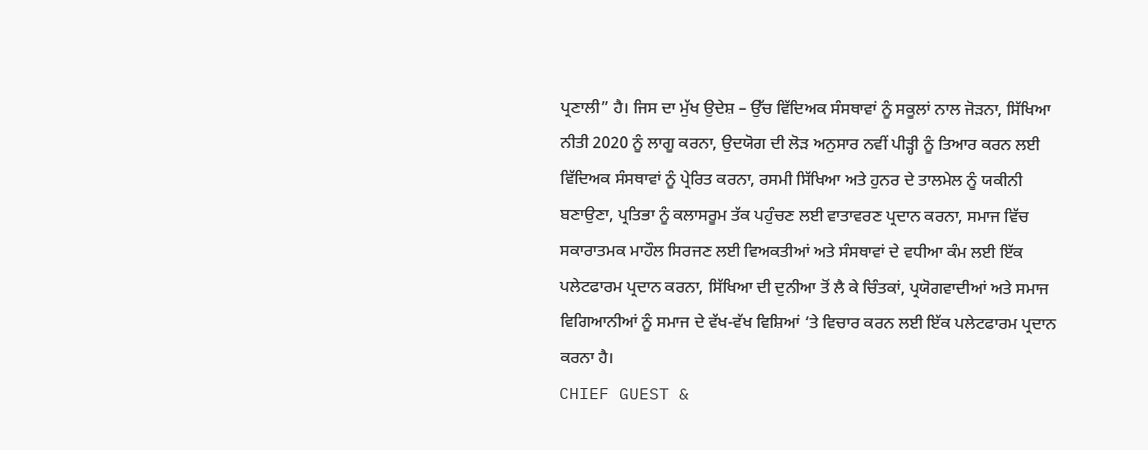ਪ੍ਰਣਾਲੀ” ਹੈ। ਜਿਸ ਦਾ ਮੁੱਖ ਉਦੇਸ਼ – ਉੱਚ ਵਿੱਦਿਅਕ ਸੰਸਥਾਵਾਂ ਨੂੰ ਸਕੂਲਾਂ ਨਾਲ ਜੋੜਨਾ, ਸਿੱਖਿਆ ਨੀਤੀ 2020 ਨੂੰ ਲਾਗੂ ਕਰਨਾ, ਉਦਯੋਗ ਦੀ ਲੋੜ ਅਨੁਸਾਰ ਨਵੀਂ ਪੀੜ੍ਹੀ ਨੂੰ ਤਿਆਰ ਕਰਨ ਲਈ ਵਿੱਦਿਅਕ ਸੰਸਥਾਵਾਂ ਨੂੰ ਪ੍ਰੇਰਿਤ ਕਰਨਾ, ਰਸਮੀ ਸਿੱਖਿਆ ਅਤੇ ਹੁਨਰ ਦੇ ਤਾਲਮੇਲ ਨੂੰ ਯਕੀਨੀ ਬਣਾਉਣਾ, ਪ੍ਰਤਿਭਾ ਨੂੰ ਕਲਾਸਰੂਮ ਤੱਕ ਪਹੁੰਚਣ ਲਈ ਵਾਤਾਵਰਣ ਪ੍ਰਦਾਨ ਕਰਨਾ, ਸਮਾਜ ਵਿੱਚ ਸਕਾਰਾਤਮਕ ਮਾਹੌਲ ਸਿਰਜਣ ਲਈ ਵਿਅਕਤੀਆਂ ਅਤੇ ਸੰਸਥਾਵਾਂ ਦੇ ਵਧੀਆ ਕੰਮ ਲਈ ਇੱਕ ਪਲੇਟਫਾਰਮ ਪ੍ਰਦਾਨ ਕਰਨਾ, ਸਿੱਖਿਆ ਦੀ ਦੁਨੀਆ ਤੋਂ ਲੈ ਕੇ ਚਿੰਤਕਾਂ, ਪ੍ਰਯੋਗਵਾਦੀਆਂ ਅਤੇ ਸਮਾਜ ਵਿਗਿਆਨੀਆਂ ਨੂੰ ਸਮਾਜ ਦੇ ਵੱਖ-ਵੱਖ ਵਿਸ਼ਿਆਂ ‘ਤੇ ਵਿਚਾਰ ਕਰਨ ਲਈ ਇੱਕ ਪਲੇਟਫਾਰਮ ਪ੍ਰਦਾਨ ਕਰਨਾ ਹੈ।
CHIEF GUEST &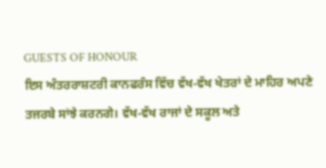GUESTS OF HONOUR
ਇਸ ਅੰਤਰਰਾਸ਼ਟਰੀ ਕਾਨਫਰੰਸ ਵਿੱਚ ਵੱਖ-ਵੱਖ ਖੇਤਰਾਂ ਦੇ ਮਾਹਿਰ ਅਪਣੇ ਤਜਰਬੇ ਸਾਂਝੇ ਕਰਨਗੇ। ਵੱਖ-ਵੱਖ ਰਾਜਾਂ ਦੇ ਸਕੂਲ ਅਤੇ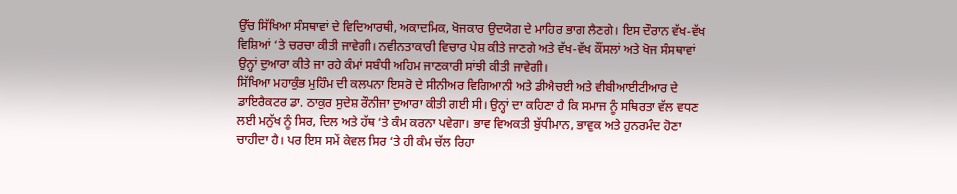ਉੱਚ ਸਿੱਖਿਆ ਸੰਸਥਾਵਾਂ ਦੇ ਵਿਦਿਆਰਥੀ, ਅਕਾਦਮਿਕ, ਖੋਜਕਾਰ ਉਦਯੋਗ ਦੇ ਮਾਹਿਰ ਭਾਗ ਲੈਣਗੇ। ਇਸ ਦੌਰਾਨ ਵੱਖ-ਵੱਖ ਵਿਸ਼ਿਆਂ ‘ਤੇ ਚਰਚਾ ਕੀਤੀ ਜਾਵੇਗੀ। ਨਵੀਨਤਾਕਾਰੀ ਵਿਚਾਰ ਪੇਸ਼ ਕੀਤੇ ਜਾਣਗੇ ਅਤੇ ਵੱਖ-ਵੱਖ ਕੌਂਸਲਾਂ ਅਤੇ ਖੋਜ ਸੰਸਥਾਵਾਂ ਉਨ੍ਹਾਂ ਦੁਆਰਾ ਕੀਤੇ ਜਾ ਰਹੇ ਕੰਮਾਂ ਸਬੰਧੀ ਅਹਿਮ ਜਾਣਕਾਰੀ ਸਾਂਝੀ ਕੀਤੀ ਜਾਵੇਗੀ।
ਸਿੱਖਿਆ ਮਹਾਕੁੰਭ ਮੁਹਿੰਮ ਦੀ ਕਲਪਨਾ ਇਸਰੋ ਦੇ ਸੀਨੀਅਰ ਵਿਗਿਆਨੀ ਅਤੇ ਡੀਐਚਈ ਅਤੇ ਵੀਬੀਆਈਟੀਆਰ ਦੇ ਡਾਇਰੈਕਟਰ ਡਾ. ਠਾਕੁਰ ਸੁਦੇਸ਼ ਰੌਨੀਜਾ ਦੁਆਰਾ ਕੀਤੀ ਗਈ ਸੀ। ਉਨ੍ਹਾਂ ਦਾ ਕਹਿਣਾ ਹੈ ਕਿ ਸਮਾਜ ਨੂੰ ਸਥਿਰਤਾ ਵੱਲ ਵਧਣ ਲਈ ਮਨੁੱਖ ਨੂੰ ਸਿਰ, ਦਿਲ ਅਤੇ ਹੱਥ ‘ਤੇ ਕੰਮ ਕਰਨਾ ਪਵੇਗਾ। ਭਾਵ ਵਿਅਕਤੀ ਬੁੱਧੀਮਾਨ, ਭਾਵੁਕ ਅਤੇ ਹੁਨਰਮੰਦ ਹੋਣਾ ਚਾਹੀਦਾ ਹੈ। ਪਰ ਇਸ ਸਮੇਂ ਕੇਵਲ ਸਿਰ ‘ਤੇ ਹੀ ਕੰਮ ਚੱਲ ਰਿਹਾ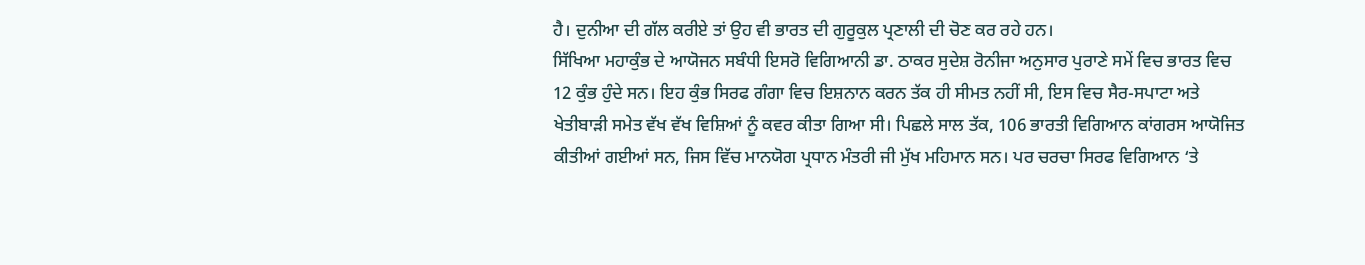ਹੈ। ਦੁਨੀਆ ਦੀ ਗੱਲ ਕਰੀਏ ਤਾਂ ਉਹ ਵੀ ਭਾਰਤ ਦੀ ਗੁਰੂਕੁਲ ਪ੍ਰਣਾਲੀ ਦੀ ਚੋਣ ਕਰ ਰਹੇ ਹਨ।
ਸਿੱਖਿਆ ਮਹਾਕੁੰਭ ਦੇ ਆਯੋਜਨ ਸਬੰਧੀ ਇਸਰੋ ਵਿਗਿਆਨੀ ਡਾ. ਠਾਕਰ ਸੁਦੇਸ਼ ਰੋਨੀਜਾ ਅਨੁਸਾਰ ਪੁਰਾਣੇ ਸਮੇਂ ਵਿਚ ਭਾਰਤ ਵਿਚ 12 ਕੁੰਭ ਹੁੰਦੇ ਸਨ। ਇਹ ਕੁੰਭ ਸਿਰਫ ਗੰਗਾ ਵਿਚ ਇਸ਼ਨਾਨ ਕਰਨ ਤੱਕ ਹੀ ਸੀਮਤ ਨਹੀਂ ਸੀ, ਇਸ ਵਿਚ ਸੈਰ-ਸਪਾਟਾ ਅਤੇ ਖੇਤੀਬਾੜੀ ਸਮੇਤ ਵੱਖ ਵੱਖ ਵਿਸ਼ਿਆਂ ਨੂੰ ਕਵਰ ਕੀਤਾ ਗਿਆ ਸੀ। ਪਿਛਲੇ ਸਾਲ ਤੱਕ, 106 ਭਾਰਤੀ ਵਿਗਿਆਨ ਕਾਂਗਰਸ ਆਯੋਜਿਤ ਕੀਤੀਆਂ ਗਈਆਂ ਸਨ, ਜਿਸ ਵਿੱਚ ਮਾਨਯੋਗ ਪ੍ਰਧਾਨ ਮੰਤਰੀ ਜੀ ਮੁੱਖ ਮਹਿਮਾਨ ਸਨ। ਪਰ ਚਰਚਾ ਸਿਰਫ ਵਿਗਿਆਨ ‘ਤੇ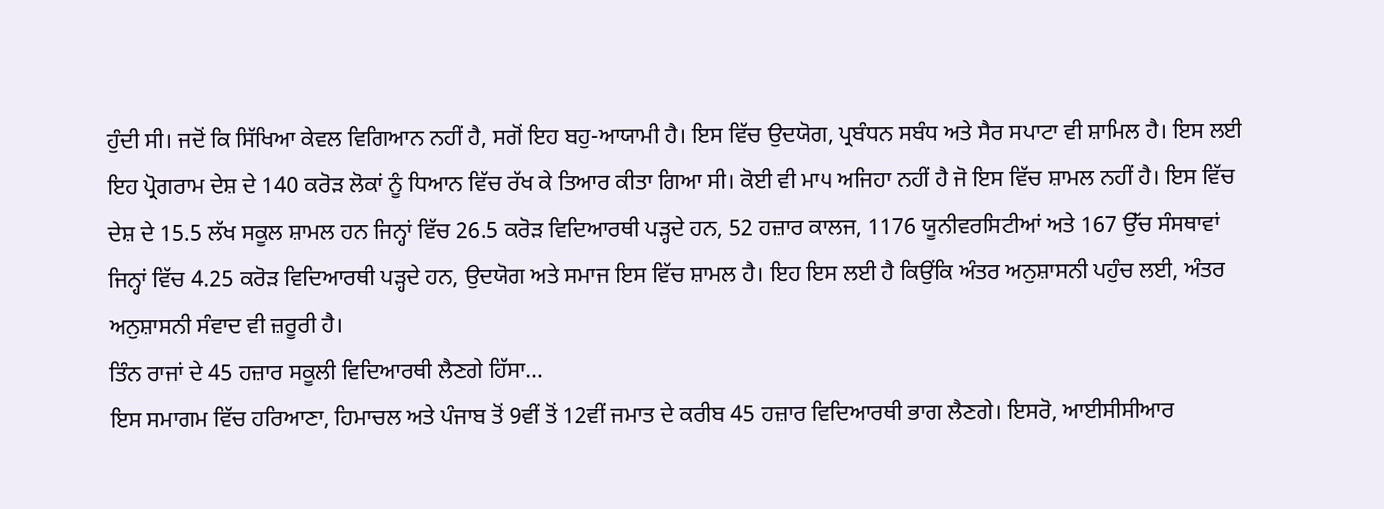ਹੁੰਦੀ ਸੀ। ਜਦੋਂ ਕਿ ਸਿੱਖਿਆ ਕੇਵਲ ਵਿਗਿਆਨ ਨਹੀਂ ਹੈ, ਸਗੋਂ ਇਹ ਬਹੁ-ਆਯਾਮੀ ਹੈ। ਇਸ ਵਿੱਚ ਉਦਯੋਗ, ਪ੍ਰਬੰਧਨ ਸਬੰਧ ਅਤੇ ਸੈਰ ਸਪਾਟਾ ਵੀ ਸ਼ਾਮਿਲ ਹੈ। ਇਸ ਲਈ ਇਹ ਪ੍ਰੋਗਰਾਮ ਦੇਸ਼ ਦੇ 140 ਕਰੋੜ ਲੋਕਾਂ ਨੂੰ ਧਿਆਨ ਵਿੱਚ ਰੱਖ ਕੇ ਤਿਆਰ ਕੀਤਾ ਗਿਆ ਸੀ। ਕੋਈ ਵੀ ਮਾ੫ ਅਜਿਹਾ ਨਹੀਂ ਹੈ ਜੋ ਇਸ ਵਿੱਚ ਸ਼ਾਮਲ ਨਹੀਂ ਹੈ। ਇਸ ਵਿੱਚ ਦੇਸ਼ ਦੇ 15.5 ਲੱਖ ਸਕੂਲ ਸ਼ਾਮਲ ਹਨ ਜਿਨ੍ਹਾਂ ਵਿੱਚ 26.5 ਕਰੋੜ ਵਿਦਿਆਰਥੀ ਪੜ੍ਹਦੇ ਹਨ, 52 ਹਜ਼ਾਰ ਕਾਲਜ, 1176 ਯੂਨੀਵਰਸਿਟੀਆਂ ਅਤੇ 167 ਉੱਚ ਸੰਸਥਾਵਾਂ ਜਿਨ੍ਹਾਂ ਵਿੱਚ 4.25 ਕਰੋੜ ਵਿਦਿਆਰਥੀ ਪੜ੍ਹਦੇ ਹਨ, ਉਦਯੋਗ ਅਤੇ ਸਮਾਜ ਇਸ ਵਿੱਚ ਸ਼ਾਮਲ ਹੈ। ਇਹ ਇਸ ਲਈ ਹੈ ਕਿਉਂਕਿ ਅੰਤਰ ਅਨੁਸ਼ਾਸਨੀ ਪਹੁੰਚ ਲਈ, ਅੰਤਰ ਅਨੁਸ਼ਾਸਨੀ ਸੰਵਾਦ ਵੀ ਜ਼ਰੂਰੀ ਹੈ।
ਤਿੰਨ ਰਾਜਾਂ ਦੇ 45 ਹਜ਼ਾਰ ਸਕੂਲੀ ਵਿਦਿਆਰਥੀ ਲੈਣਗੇ ਹਿੱਸਾ…
ਇਸ ਸਮਾਗਮ ਵਿੱਚ ਹਰਿਆਣਾ, ਹਿਮਾਚਲ ਅਤੇ ਪੰਜਾਬ ਤੋਂ 9ਵੀਂ ਤੋਂ 12ਵੀਂ ਜਮਾਤ ਦੇ ਕਰੀਬ 45 ਹਜ਼ਾਰ ਵਿਦਿਆਰਥੀ ਭਾਗ ਲੈਣਗੇ। ਇਸਰੋ, ਆਈਸੀਸੀਆਰ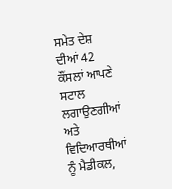ਸਮੇਤ ਦੇਸ਼ ਦੀਆਂ 42 ਕੌਂਸਲਾਂ ਆਪਣੇ ਸਟਾਲ ਲਗਾਉਣਗੀਆਂ ਅਤੇ ਵਿਦਿਆਰਥੀਆਂ ਨੂੰ ਮੈਡੀਕਲ,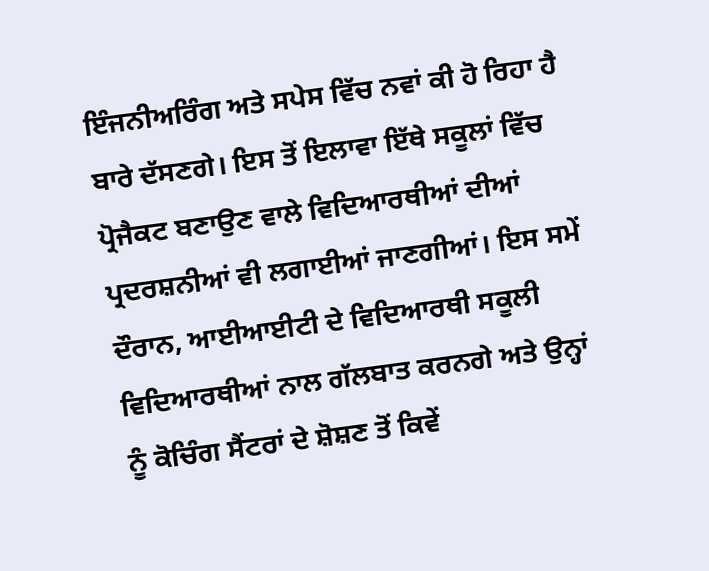ਇੰਜਨੀਅਰਿੰਗ ਅਤੇ ਸਪੇਸ ਵਿੱਚ ਨਵਾਂ ਕੀ ਹੋ ਰਿਹਾ ਹੈ ਬਾਰੇ ਦੱਸਣਗੇ। ਇਸ ਤੋਂ ਇਲਾਵਾ ਇੱਥੇ ਸਕੂਲਾਂ ਵਿੱਚ ਪ੍ਰੋਜੈਕਟ ਬਣਾਉਣ ਵਾਲੇ ਵਿਦਿਆਰਥੀਆਂ ਦੀਆਂ ਪ੍ਰਦਰਸ਼ਨੀਆਂ ਵੀ ਲਗਾਈਆਂ ਜਾਣਗੀਆਂ। ਇਸ ਸਮੇਂ ਦੌਰਾਨ, ਆਈਆਈਟੀ ਦੇ ਵਿਦਿਆਰਥੀ ਸਕੂਲੀ ਵਿਦਿਆਰਥੀਆਂ ਨਾਲ ਗੱਲਬਾਤ ਕਰਨਗੇ ਅਤੇ ਉਨ੍ਹਾਂ ਨੂੰ ਕੋਚਿੰਗ ਸੈਂਟਰਾਂ ਦੇ ਸ਼ੋਸ਼ਣ ਤੋਂ ਕਿਵੇਂ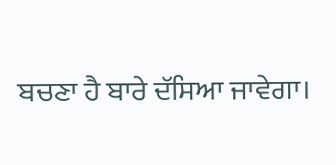ਬਚਣਾ ਹੈ ਬਾਰੇ ਦੱਸਿਆ ਜਾਵੇਗਾ।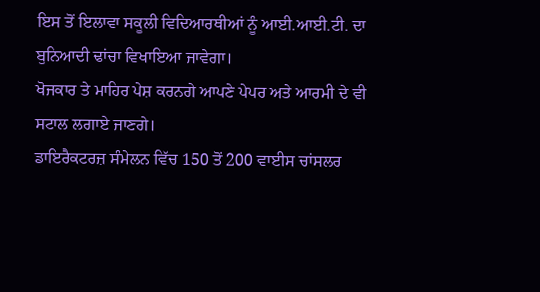ਇਸ ਤੋਂ ਇਲਾਵਾ ਸਕੂਲੀ ਵਿਦਿਆਰਥੀਆਂ ਨੂੰ ਆਈ.ਆਈ.ਟੀ. ਦਾ ਬੁਨਿਆਦੀ ਢਾਂਚਾ ਵਿਖਾਇਆ ਜਾਵੇਗਾ।
ਖੋਜਕਾਰ ਤੇ ਮਾਹਿਰ ਪੇਸ਼ ਕਰਨਗੇ ਆਪਣੇ ਪੇਪਰ ਅਤੇ ਆਰਮੀ ਦੇ ਵੀ ਸਟਾਲ ਲਗਾਏ ਜਾਣਗੇ।
ਡਾਇਰੈਕਟਰਜ਼ ਸੰਮੇਲਨ ਵਿੱਚ 150 ਤੋਂ 200 ਵਾਈਸ ਚਾਂਸਲਰ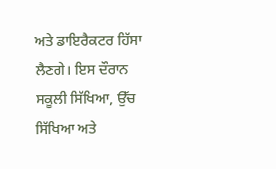ਅਤੇ ਡਾਇਰੈਕਟਰ ਹਿੱਸਾ ਲੈਣਗੇ। ਇਸ ਦੌਰਾਨ ਸਕੂਲੀ ਸਿੱਖਿਆ, ਉੱਚ ਸਿੱਖਿਆ ਅਤੇ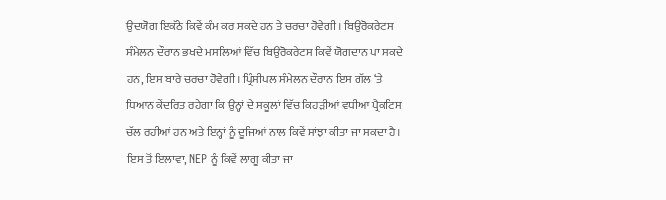ਉਦਯੋਗ ਇਕੱਠੇ ਕਿਵੇਂ ਕੰਮ ਕਰ ਸਕਦੇ ਹਨ ਤੇ ਚਰਚਾ ਹੋਵੇਗੀ। ਬਿਉਰੋਕਰੇਟਸ ਸੰਮੇਲਨ ਦੌਰਾਨ ਭਖਦੇ ਮਸਲਿਆਂ ਵਿੱਚ ਬਿਉਰੋਕਰੇਟਸ ਕਿਵੇਂ ਯੋਗਦਾਨ ਪਾ ਸਕਦੇ ਹਨ, ਇਸ ਬਾਰੇ ਚਰਚਾ ਹੋਵੇਗੀ। ਪ੍ਰਿੰਸੀਪਲ ਸੰਮੇਲਨ ਦੌਰਾਨ ਇਸ ਗੱਲ ‘ਤੇ ਧਿਆਨ ਕੇਂਦਰਿਤ ਰਹੇਗਾ ਕਿ ਉਨ੍ਹਾਂ ਦੇ ਸਕੂਲਾਂ ਵਿੱਚ ਕਿਹੜੀਆਂ ਵਧੀਆ ਪ੍ਰੈਕਟਿਸ ਚੱਲ ਰਹੀਆਂ ਹਨ ਅਤੇ ਇਨ੍ਹਾਂ ਨੂੰ ਦੂਜਿਆਂ ਨਾਲ ਕਿਵੇਂ ਸਾਂਝਾ ਕੀਤਾ ਜਾ ਸਕਦਾ ਹੈ। ਇਸ ਤੋਂ ਇਲਾਵਾ, NEP ਨੂੰ ਕਿਵੇਂ ਲਾਗੂ ਕੀਤਾ ਜਾ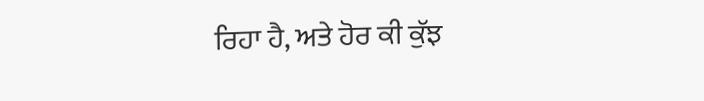ਰਿਹਾ ਹੈ, ਅਤੇ ਹੋਰ ਕੀ ਕੁੱਝ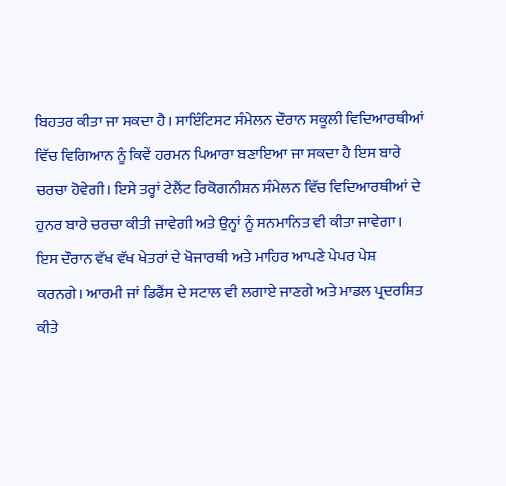ਬਿਹਤਰ ਕੀਤਾ ਜਾ ਸਕਦਾ ਹੈ। ਸਾਇੰਟਿਸਟ ਸੰਮੇਲਨ ਦੌਰਾਨ ਸਕੂਲੀ ਵਿਦਿਆਰਥੀਆਂ ਵਿੱਚ ਵਿਗਿਆਨ ਨੂੰ ਕਿਵੇਂ ਹਰਮਨ ਪਿਆਰਾ ਬਣਾਇਆ ਜਾ ਸਕਦਾ ਹੈ ਇਸ ਬਾਰੇ ਚਰਚਾ ਹੋਵੇਗੀ। ਇਸੇ ਤਰ੍ਹਾਂ ਟੇਲੈਂਟ ਰਿਕੋਗਨੀਸ਼ਨ ਸੰਮੇਲਨ ਵਿੱਚ ਵਿਦਿਆਰਥੀਆਂ ਦੇ ਹੁਨਰ ਬਾਰੇ ਚਰਚਾ ਕੀਤੀ ਜਾਵੇਗੀ ਅਤੇ ਉਨ੍ਹਾਂ ਨੂੰ ਸਨਮਾਨਿਤ ਵੀ ਕੀਤਾ ਜਾਵੇਗਾ। ਇਸ ਦੌਰਾਨ ਵੱਖ ਵੱਖ ਖੇਤਰਾਂ ਦੇ ਖੋਜਾਰਥੀ ਅਤੇ ਮਾਹਿਰ ਆਪਣੇ ਪੇਪਰ ਪੇਸ਼ ਕਰਨਗੇ। ਆਰਮੀ ਜਾਂ ਡਿਫੈਂਸ ਦੇ ਸਟਾਲ ਵੀ ਲਗਾਏ ਜਾਣਗੇ ਅਤੇ ਮਾਡਲ ਪ੍ਰਦਰਸ਼ਿਤ ਕੀਤੇ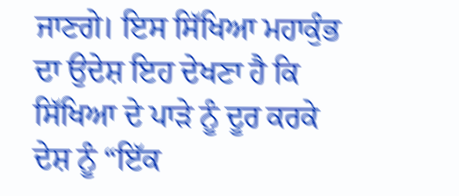ਜਾਣਗੇ। ਇਸ ਸਿੱਖਿਆ ਮਹਾਕੁੰਭ ਦਾ ਉਦੇਸ਼ ਇਹ ਦੇਖਣਾ ਹੈ ਕਿ ਸਿੱਖਿਆ ਦੇ ਪਾੜੇ ਨੂੰ ਦੂਰ ਕਰਕੇ ਦੇਸ਼ ਨੂੰ “ਇੱਕ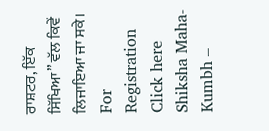ਰਾਸ਼ਟਰ, ਇੱਕ ਸਿੱਖਿਆ” ਵੱਲ ਕਿਵੇਂ ਲਿਜਾਇਆ ਜਾ ਸਕੇ।
For Registration Click here
Shiksha Maha-Kumbh –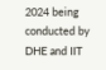2024 being conducted by DHE and IIT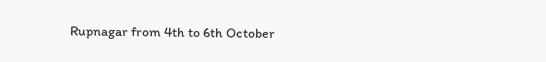Rupnagar from 4th to 6th October